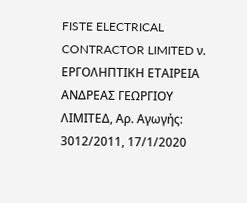FISTE ELECTRICAL CONTRACTOR LIMITED ν. ΕΡΓΟΛΗΠΤΙΚΗ ΕΤΑΙΡΕΙΑ ΑΝΔΡΕΑΣ ΓΕΩΡΓΙΟΥ ΛΙΜΙΤΕΔ, Aρ. Αγωγής: 3012/2011, 17/1/2020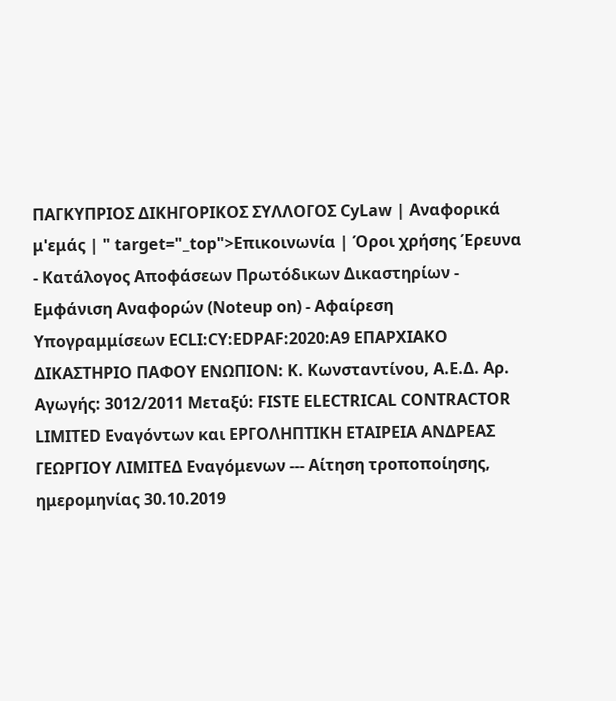ΠΑΓΚΥΠΡΙΟΣ ΔΙΚΗΓΟΡΙΚΟΣ ΣΥΛΛΟΓΟΣ CyLaw | Αναφορικά μ'εμάς | " target="_top">Επικοινωνία | Όροι χρήσης Έρευνα - Κατάλογος Αποφάσεων Πρωτόδικων Δικαστηρίων - Εμφάνιση Αναφορών (Noteup on) - Αφαίρεση Υπογραμμίσεων ECLI:CY:EDPAF:2020:A9 ΕΠΑΡΧΙΑΚΟ ΔΙΚΑΣΤΗΡΙΟ ΠΑΦΟΥ ΕΝΩΠΙΟΝ: Κ. Κωνσταντίνου, Α.Ε.Δ. Aρ. Αγωγής: 3012/2011 Μεταξύ: FISTE ELECTRICAL CONTRACTOR LIMITED Εναγόντων και ΕΡΓΟΛΗΠΤΙΚΗ ΕΤΑΙΡΕΙΑ ΑΝΔΡΕΑΣ ΓΕΩΡΓΙΟΥ ΛΙΜΙΤΕΔ Εναγόμενων --- Αίτηση τροποποίησης, ημερομηνίας 30.10.2019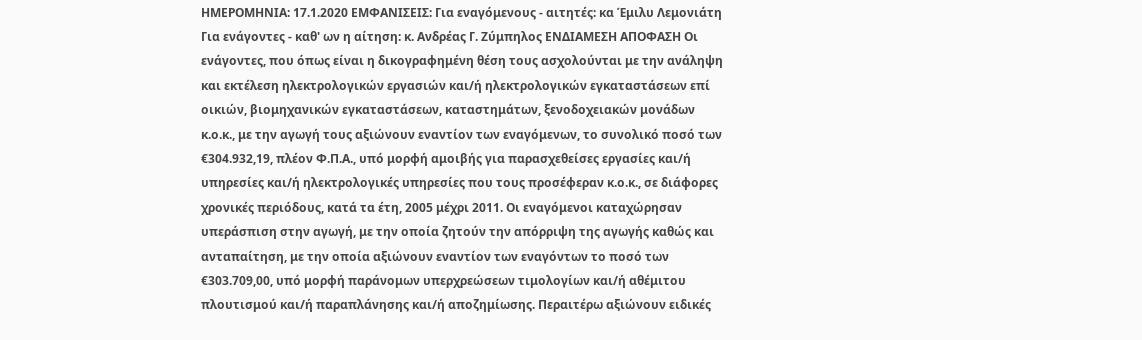ΗΜΕΡΟΜΗΝΙΑ: 17.1.2020 ΕΜΦΑΝΙΣΕΙΣ: Για εναγόμενους - αιτητές: κα Έμιλυ Λεμονιάτη Για ενάγοντες - καθ' ων η αίτηση: κ. Ανδρέας Γ. Ζύμπηλος ΕΝΔΙΑΜΕΣΗ ΑΠΟΦΑΣΗ Οι ενάγοντες, που όπως είναι η δικογραφημένη θέση τους ασχολούνται με την ανάληψη και εκτέλεση ηλεκτρολογικών εργασιών και/ή ηλεκτρολογικών εγκαταστάσεων επί οικιών, βιομηχανικών εγκαταστάσεων, καταστημάτων, ξενοδοχειακών μονάδων κ.ο.κ., με την αγωγή τους αξιώνουν εναντίον των εναγόμενων, το συνολικό ποσό των €304.932,19, πλέον Φ.Π.Α., υπό μορφή αμοιβής για παρασχεθείσες εργασίες και/ή υπηρεσίες και/ή ηλεκτρολογικές υπηρεσίες που τους προσέφεραν κ.ο.κ., σε διάφορες χρονικές περιόδους, κατά τα έτη, 2005 μέχρι 2011. Οι εναγόμενοι καταχώρησαν υπεράσπιση στην αγωγή, με την οποία ζητούν την απόρριψη της αγωγής καθώς και ανταπαίτηση, με την οποία αξιώνουν εναντίον των εναγόντων το ποσό των €303.709,00, υπό μορφή παράνομων υπερχρεώσεων τιμολογίων και/ή αθέμιτου πλουτισμού και/ή παραπλάνησης και/ή αποζημίωσης. Περαιτέρω αξιώνουν ειδικές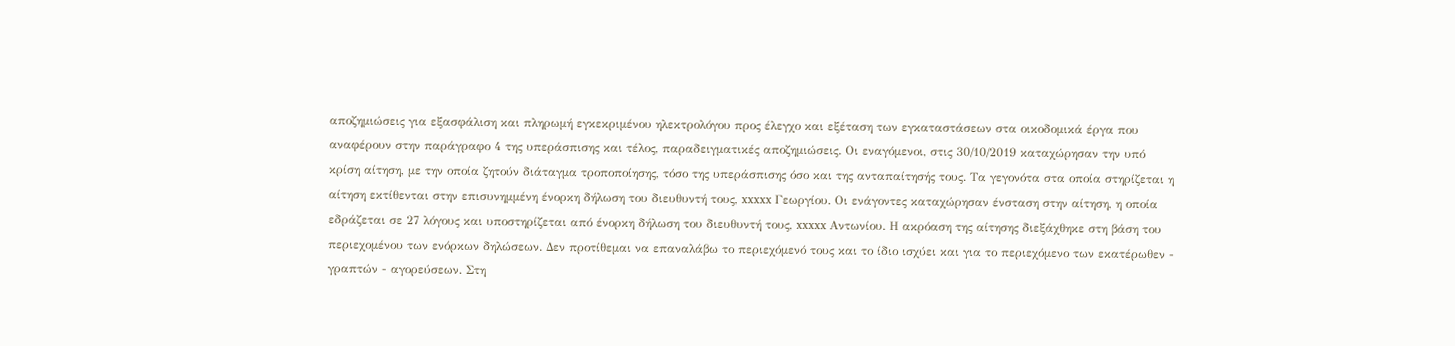αποζημιώσεις για εξασφάλιση και πληρωμή εγκεκριμένου ηλεκτρολόγου προς έλεγχο και εξέταση των εγκαταστάσεων στα οικοδομικά έργα που αναφέρουν στην παράγραφο 4 της υπεράσπισης και τέλος, παραδειγματικές αποζημιώσεις. Οι εναγόμενοι, στις 30/10/2019 καταχώρησαν την υπό κρίση αίτηση, με την οποία ζητούν διάταγμα τροποποίησης, τόσο της υπεράσπισης όσο και της ανταπαίτησής τους. Τα γεγονότα στα οποία στηρίζεται η αίτηση εκτίθενται στην επισυνημμένη ένορκη δήλωση του διευθυντή τους, xxxxx Γεωργίου. Οι ενάγοντες καταχώρησαν ένσταση στην αίτηση, η οποία εδράζεται σε 27 λόγους και υποστηρίζεται από ένορκη δήλωση του διευθυντή τους, xxxxx Αντωνίου. Η ακρόαση της αίτησης διεξάχθηκε στη βάση του περιεχομένου των ενόρκων δηλώσεων. Δεν προτίθεμαι να επαναλάβω το περιεχόμενό τους και το ίδιο ισχύει και για το περιεχόμενο των εκατέρωθεν - γραπτών - αγορεύσεων. Στη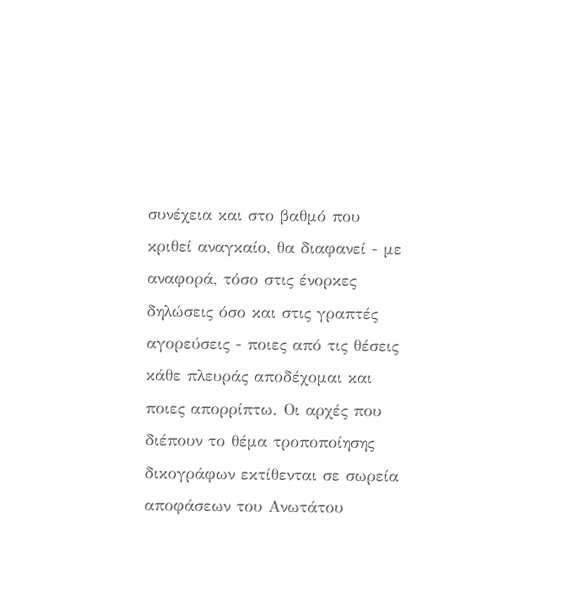συνέχεια και στο βαθμό που κριθεί αναγκαίο, θα διαφανεί - με αναφορά, τόσο στις ένορκες δηλώσεις όσο και στις γραπτές αγορεύσεις - ποιες από τις θέσεις κάθε πλευράς αποδέχομαι και ποιες απορρίπτω. Οι αρχές που διέπουν το θέμα τροποποίησης δικογράφων εκτίθενται σε σωρεία αποφάσεων του Ανωτάτου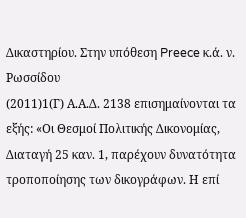Δικαστηρίου. Στην υπόθεση Preece κ.ά. ν. Ρωσσίδου
(2011)1(Γ) Α.Α.Δ. 2138 επισημαίνονται τα εξής: «Οι Θεσμοί Πολιτικής Δικονομίας, Διαταγή 25 καν. 1, παρέχουν δυνατότητα τροποποίησης των δικογράφων. Η επί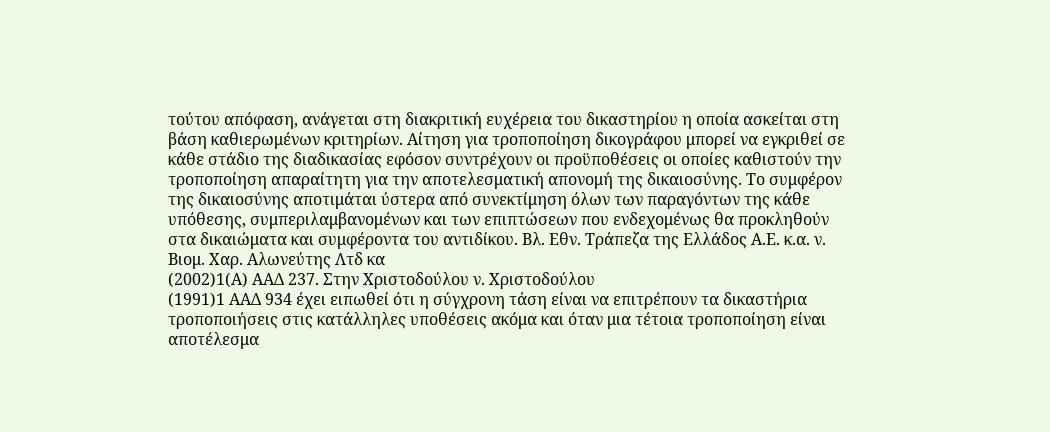τούτου απόφαση, ανάγεται στη διακριτική ευχέρεια του δικαστηρίου η οποία ασκείται στη βάση καθιερωμένων κριτηρίων. Αίτηση για τροποποίηση δικογράφου μπορεί να εγκριθεί σε κάθε στάδιο της διαδικασίας εφόσον συντρέχουν οι προϋποθέσεις οι οποίες καθιστούν την τροποποίηση απαραίτητη για την αποτελεσματική απονομή της δικαιοσύνης. Το συμφέρον της δικαιοσύνης αποτιμάται ύστερα από συνεκτίμηση όλων των παραγόντων της κάθε υπόθεσης, συμπεριλαμβανομένων και των επιπτώσεων που ενδεχομένως θα προκληθούν στα δικαιώματα και συμφέροντα του αντιδίκου. Βλ. Εθν. Τράπεζα της Ελλάδος Α.Ε. κ.α. ν. Βιομ. Χαρ. Αλωνεύτης Λτδ κα
(2002)1(Α) ΑΑΔ 237. Στην Χριστοδούλου ν. Χριστοδούλου
(1991)1 ΑΑΔ 934 έχει ειπωθεί ότι η σύγχρονη τάση είναι να επιτρέπουν τα δικαστήρια τροποποιήσεις στις κατάλληλες υποθέσεις ακόμα και όταν μια τέτοια τροποποίηση είναι αποτέλεσμα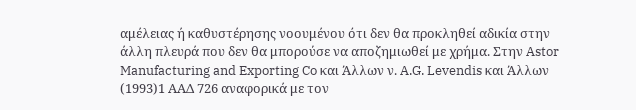αμέλειας ή καθυστέρησης νοουμένου ότι δεν θα προκληθεί αδικία στην άλλη πλευρά που δεν θα μπορούσε να αποζημιωθεί με χρήμα. Στην Astor Manufacturing and Exporting Co και Άλλων ν. A.G. Levendis και Άλλων
(1993)1 ΑΑΔ 726 αναφορικά με τον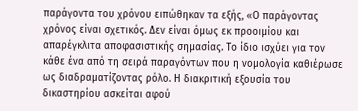παράγοντα του χρόνου ειπώθηκαν τα εξής, «Ο παράγοντας χρόνος είναι σχετικός. Δεν είναι όμως εκ προοιμίου και απαρέγκλιτα αποφασιστικής σημασίας. Το ίδιο ισχύει για τον κάθε ένα από τη σειρά παραγόντων που η νομολογία καθιέρωσε ως διαδραματίζοντας ρόλο. Η διακριτική εξουσία του δικαστηρίου ασκείται αφού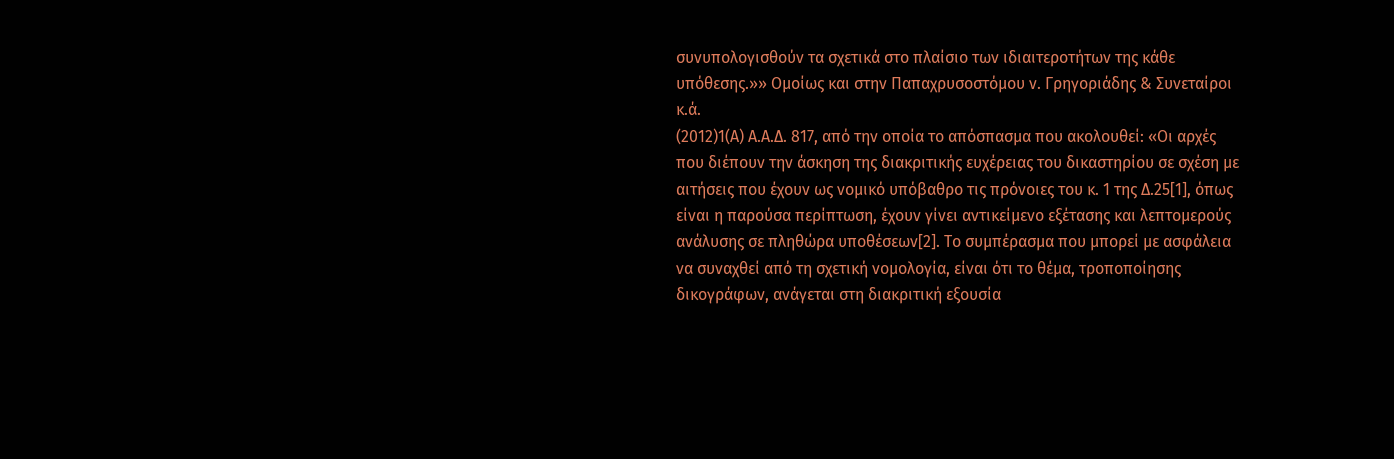συνυπολογισθούν τα σχετικά στο πλαίσιο των ιδιαιτεροτήτων της κάθε υπόθεσης.»» Ομοίως και στην Παπαχρυσοστόμου ν. Γρηγοριάδης & Συνεταίροι κ.ά.
(2012)1(Α) Α.Α.Δ. 817, από την οποία το απόσπασμα που ακολουθεί: «Οι αρχές που διέπουν την άσκηση της διακριτικής ευχέρειας του δικαστηρίου σε σχέση με αιτήσεις που έχουν ως νομικό υπόβαθρο τις πρόνοιες του κ. 1 της Δ.25[1], όπως είναι η παρούσα περίπτωση, έχουν γίνει αντικείμενο εξέτασης και λεπτομερούς ανάλυσης σε πληθώρα υποθέσεων[2]. Το συμπέρασμα που μπορεί με ασφάλεια να συναχθεί από τη σχετική νομολογία, είναι ότι το θέμα, τροποποίησης δικογράφων, ανάγεται στη διακριτική εξουσία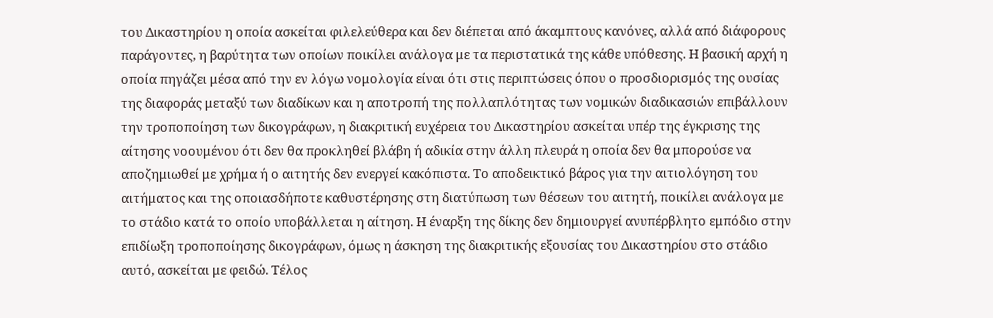του Δικαστηρίου η οποία ασκείται φιλελεύθερα και δεν διέπεται από άκαμπτους κανόνες, αλλά από διάφορους παράγοντες, η βαρύτητα των οποίων ποικίλει ανάλογα με τα περιστατικά της κάθε υπόθεσης. Η βασική αρχή η οποία πηγάζει μέσα από την εν λόγω νομολογία είναι ότι στις περιπτώσεις όπου ο προσδιορισμός της ουσίας της διαφοράς μεταξύ των διαδίκων και η αποτροπή της πολλαπλότητας των νομικών διαδικασιών επιβάλλουν την τροποποίηση των δικογράφων, η διακριτική ευχέρεια του Δικαστηρίου ασκείται υπέρ της έγκρισης της αίτησης νοουμένου ότι δεν θα προκληθεί βλάβη ή αδικία στην άλλη πλευρά η οποία δεν θα μπορούσε να αποζημιωθεί με χρήμα ή ο αιτητής δεν ενεργεί κακόπιστα. Το αποδεικτικό βάρος για την αιτιολόγηση του αιτήματος και της οποιασδήποτε καθυστέρησης στη διατύπωση των θέσεων του αιτητή, ποικίλει ανάλογα με το στάδιο κατά το οποίο υποβάλλεται η αίτηση. Η έναρξη της δίκης δεν δημιουργεί ανυπέρβλητο εμπόδιο στην επιδίωξη τροποποίησης δικογράφων, όμως η άσκηση της διακριτικής εξουσίας του Δικαστηρίου στο στάδιο αυτό, ασκείται με φειδώ. Τέλος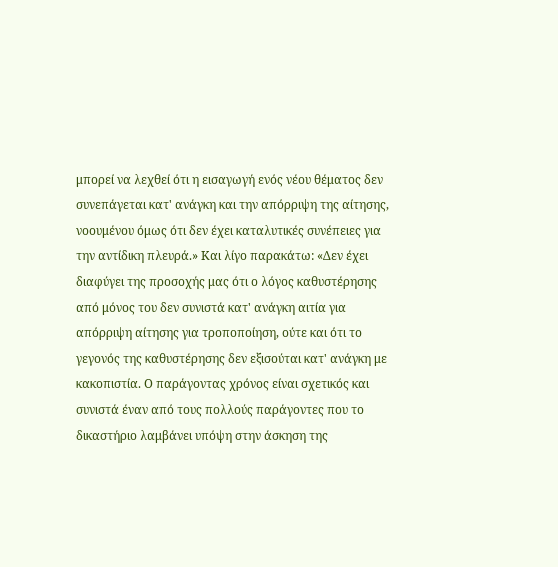μπορεί να λεχθεί ότι η εισαγωγή ενός νέου θέματος δεν συνεπάγεται κατ' ανάγκη και την απόρριψη της αίτησης, νοουμένου όμως ότι δεν έχει καταλυτικές συνέπειες για την αντίδικη πλευρά.» Και λίγο παρακάτω: «Δεν έχει διαφύγει της προσοχής μας ότι ο λόγος καθυστέρησης από μόνος του δεν συνιστά κατ' ανάγκη αιτία για απόρριψη αίτησης για τροποποίηση, ούτε και ότι το γεγονός της καθυστέρησης δεν εξισούται κατ' ανάγκη με κακοπιστία. Ο παράγοντας χρόνος είναι σχετικός και συνιστά έναν από τους πολλούς παράγοντες που το δικαστήριο λαμβάνει υπόψη στην άσκηση της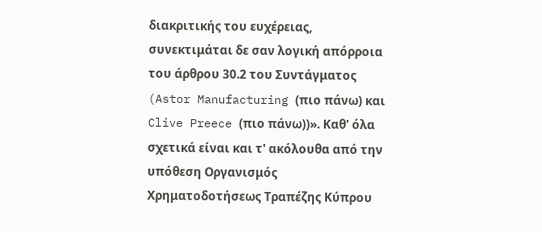διακριτικής του ευχέρειας, συνεκτιμάται δε σαν λογική απόρροια του άρθρου 30.2 του Συντάγματος (Astor Manufacturing (πιο πάνω) και Clive Preece (πιο πάνω))». Καθ' όλα σχετικά είναι και τ' ακόλουθα από την υπόθεση Οργανισμός Χρηματοδοτήσεως Τραπέζης Κύπρου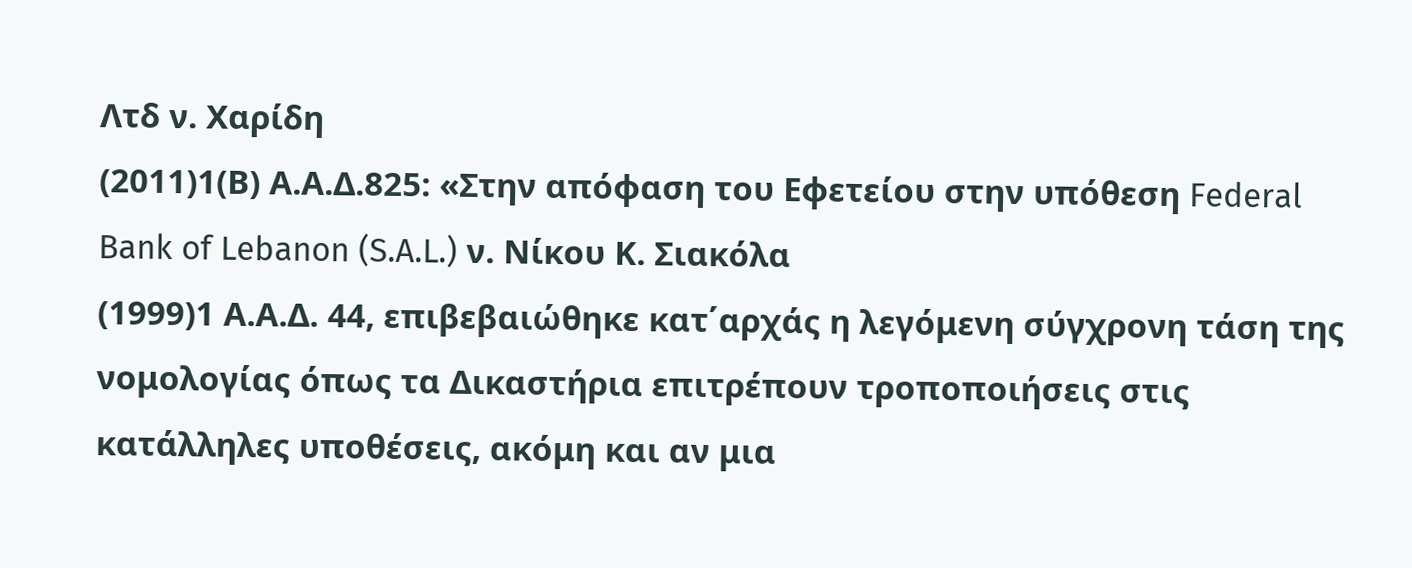Λτδ ν. Χαρίδη
(2011)1(Β) Α.Α.Δ.825: «Στην απόφαση του Εφετείου στην υπόθεση Federal Bank of Lebanon (S.A.L.) ν. Νίκου Κ. Σιακόλα
(1999)1 Α.Α.Δ. 44, επιβεβαιώθηκε κατ΄αρχάς η λεγόμενη σύγχρονη τάση της νομολογίας όπως τα Δικαστήρια επιτρέπουν τροποποιήσεις στις κατάλληλες υποθέσεις, ακόμη και αν μια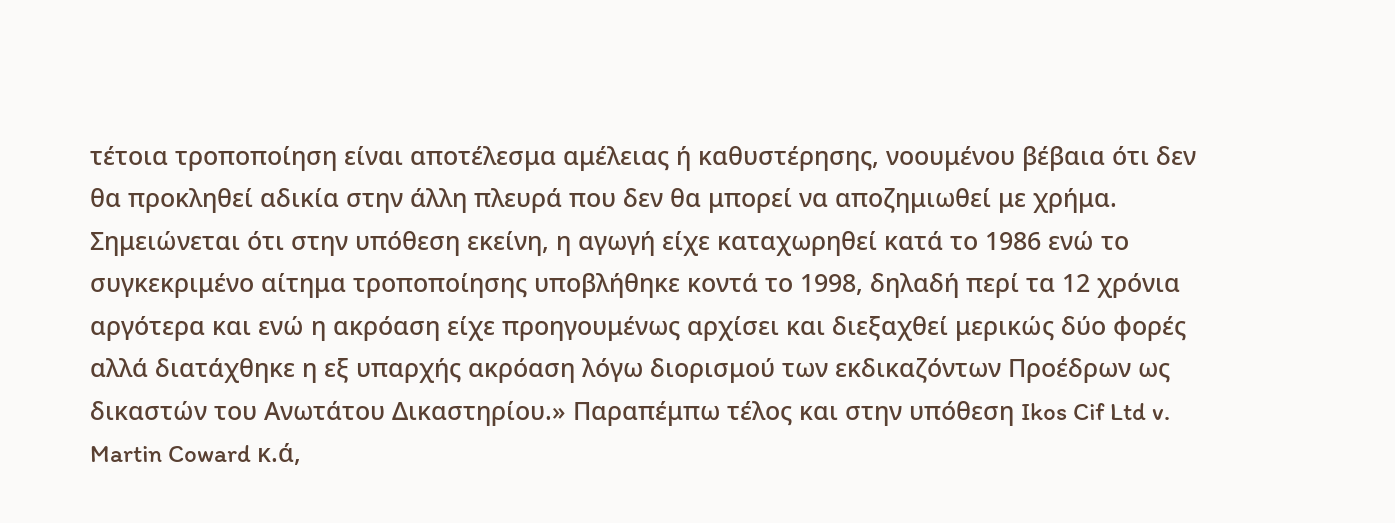τέτοια τροποποίηση είναι αποτέλεσμα αμέλειας ή καθυστέρησης, νοουμένου βέβαια ότι δεν θα προκληθεί αδικία στην άλλη πλευρά που δεν θα μπορεί να αποζημιωθεί με χρήμα. Σημειώνεται ότι στην υπόθεση εκείνη, η αγωγή είχε καταχωρηθεί κατά το 1986 ενώ το συγκεκριμένο αίτημα τροποποίησης υποβλήθηκε κοντά το 1998, δηλαδή περί τα 12 χρόνια αργότερα και ενώ η ακρόαση είχε προηγουμένως αρχίσει και διεξαχθεί μερικώς δύο φορές αλλά διατάχθηκε η εξ υπαρχής ακρόαση λόγω διορισμού των εκδικαζόντων Προέδρων ως δικαστών του Ανωτάτου Δικαστηρίου.» Παραπέμπω τέλος και στην υπόθεση Ikos Cif Ltd v. Martin Coward κ.ά,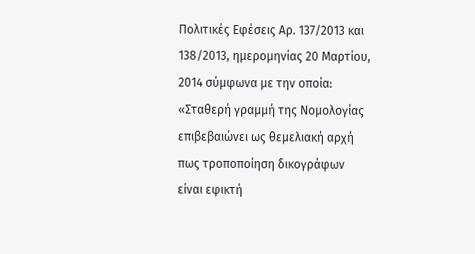Πολιτικές Εφέσεις Αρ. 137/2013 και 138/2013, ημερομηνίας 20 Μαρτίου, 2014 σύμφωνα με την οποία: «Σταθερή γραμμή της Νομολογίας επιβεβαιώνει ως θεμελιακή αρχή πως τροποποίηση δικογράφων είναι εφικτή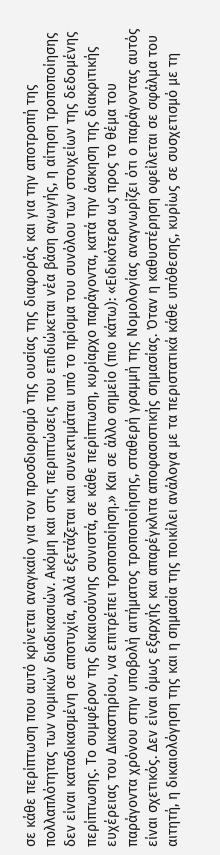σε κάθε περίπτωση που αυτό κρίνεται αναγκαίο για τον προσδιορισμό της ουσίας της διαφοράς και για την αποτροπή της πολλαπλότητας των νομικών διαδικασιών. Ακόμη και στις περιπτώσεις που επιδιώκεται νέα βάση αγωγής, η αίτηση τροποποίησης δεν είναι καταδικασμένη σε αποτυχία, αλλά εξετάζεται και συνεκτιμάται υπό το πρίσμα του συνόλου των στοιχείων της δεδομένης περίπτωσης. Το συμφέρον της δικαιοσύνης συνιστά, σε κάθε περίπτωση, κυρίαρχο παράγοντα, κατά την άσκηση της διακριτικής ευχέρειας του Δικαστηρίου, να επιτρέπει τροποποίηση.» Και σε άλλο σημείο (πιο κάτω): «Ειδικότερα ως προς το θέμα του παράγοντα χρόνου στην υποβολή αιτήματος τροποποίησης, σταθερή γραμμή της Νομολογίας αναγνωρίζει ότι ο παράγοντας αυτός είναι σχετικός. Δεν είναι όμως εξαρχής και απαρέγκλιτα αποφασιστικής σημασίας. Όταν η καθυστέρηση οφείλεται σε σφάλμα του αιτητή, η δικαιολόγηση της και η σημασία της ποικίλει ανάλογα με τα περιστατικά κάθε υπόθεσης, κυρίως σε συσχετισμό με τη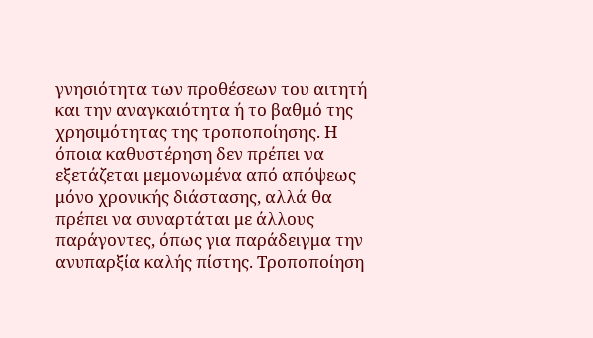γνησιότητα των προθέσεων του αιτητή και την αναγκαιότητα ή το βαθμό της χρησιμότητας της τροποποίησης. Η όποια καθυστέρηση δεν πρέπει να εξετάζεται μεμονωμένα από απόψεως μόνο χρονικής διάστασης, αλλά θα πρέπει να συναρτάται με άλλους παράγοντες, όπως για παράδειγμα την ανυπαρξία καλής πίστης. Τροποποίηση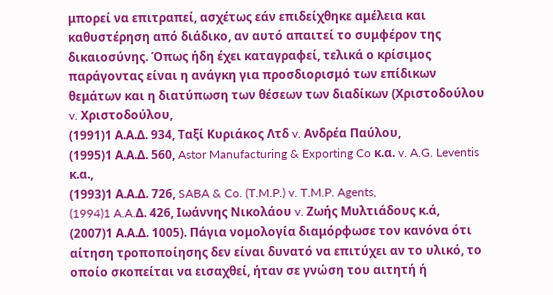μπορεί να επιτραπεί, ασχέτως εάν επιδείχθηκε αμέλεια και καθυστέρηση από διάδικο, αν αυτό απαιτεί το συμφέρον της δικαιοσύνης. Όπως ήδη έχει καταγραφεί, τελικά ο κρίσιμος παράγοντας είναι η ανάγκη για προσδιορισμό των επίδικων θεμάτων και η διατύπωση των θέσεων των διαδίκων (Χριστοδούλου v. Χριστοδούλου,
(1991)1 Α.Α.Δ. 934, Ταξί Κυριάκος Λτδ v. Ανδρέα Παύλου,
(1995)1 Α.Α.Δ. 560, Astor Manufacturing & Exporting Co κ.α. v. A.G. Leventis κ.α.,
(1993)1 Α.Α.Δ. 726, SABA & Co. (T.M.P.) v. T.M.P. Agents,
(1994)1 A.A.Δ. 426, Ιωάννης Νικολάου v. Ζωής Μυλτιάδους κ.ά,
(2007)1 Α.Α.Δ. 1005). Πάγια νομολογία διαμόρφωσε τον κανόνα ότι αίτηση τροποποίησης δεν είναι δυνατό να επιτύχει αν το υλικό, το οποίο σκοπείται να εισαχθεί, ήταν σε γνώση του αιτητή ή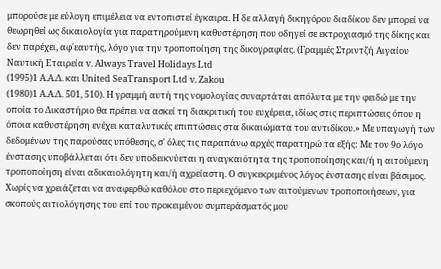μπορούσε με εύλογη επιμέλεια να εντοπιστεί έγκαιρα. Η δε αλλαγή δικηγόρου διαδίκου δεν μπορεί να θεωρηθεί ως δικαιολογία για παρατηρούμενη καθυστέρηση που οδηγεί σε εκτροχιασμό της δίκης και δεν παρέχει, αφ΄εαυτής, λόγο για την τροποποίηση της δικογραφίας. (Γραμμές Στριντζή Αιγαίου Ναυτική Εταιρεία v. Always Travel Holidays Ltd
(1995)1 Α.Α.Δ. και United SeaTransport Ltd v. Zakou
(1980)1 A.Α.Δ. 501, 510). Η γραμμή αυτή της νομολογίας συναρτάται απόλυτα με την φειδώ με την οποία το Δικαστήριο θα πρέπει να ασκεί τη διακριτική του ευχέρεια, ιδίως στις περιπτώσεις όπου η όποια καθυστέρηση ενέχει καταλυτικές επιπτώσεις στα δικαιώματα του αντιδίκου.» Με υπαγωγή των δεδομένων της παρούσας υπόθεσης, σ' όλες τις παραπάνω αρχές παρατηρώ τα εξής: Με τον 9ο λόγο ένστασης υποβάλλεται ότι δεν υποδεικνύεται η αναγκαιότητα της τροποποίησης και/ή η αιτούμενη τροποποίηση είναι αδικαιολόγητη και/ή αχρείαστη. Ο συγκεκριμένος λόγος ένστασης είναι βάσιμος. Χωρίς να χρειάζεται να αναφερθώ καθόλου στο περιεχόμενο των αιτούμενων τροποποιήσεων, για σκοπούς αιτιολόγησης του επί του προκειμένου συμπεράσματός μου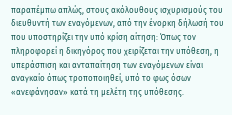παραπέμπω απλώς, στους ακόλουθους ισχυρισμούς του διευθυντή των εναγόμενων, από την ένορκη δήλωσή του που υποστηρίζει την υπό κρίση αίτηση: Όπως τον πληροφορεί η δικηγόρος που χειρίζεται την υπόθεση, η υπεράσπιση και ανταπαίτηση των εναγόμενων είναι αναγκαίο όπως τροποποιηθεί, υπό το φως όσων «ανεφάνησαν» κατά τη μελέτη της υπόθεσης.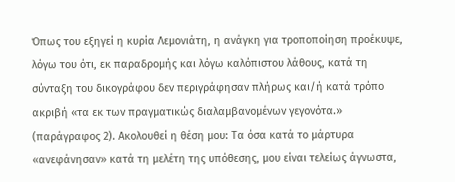Όπως του εξηγεί η κυρία Λεμονιάτη, η ανάγκη για τροποποίηση προέκυψε, λόγω του ότι, εκ παραδρομής και λόγω καλόπιστου λάθους, κατά τη σύνταξη του δικογράφου δεν περιγράφησαν πλήρως και/ή κατά τρόπο ακριβή «τα εκ των πραγματικώς διαλαμβανομένων γεγονότα.» (παράγραφος 2). Ακολουθεί η θέση μου: Τα όσα κατά το μάρτυρα «ανεφάνησαν» κατά τη μελέτη της υπόθεσης, μου είναι τελείως άγνωστα,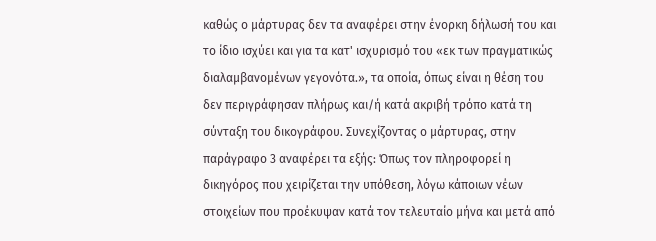καθώς ο μάρτυρας δεν τα αναφέρει στην ένορκη δήλωσή του και το ίδιο ισχύει και για τα κατ' ισχυρισμό του «εκ των πραγματικώς διαλαμβανομένων γεγονότα.», τα οποία, όπως είναι η θέση του δεν περιγράφησαν πλήρως και/ή κατά ακριβή τρόπο κατά τη σύνταξη του δικογράφου. Συνεχίζοντας ο μάρτυρας, στην παράγραφο 3 αναφέρει τα εξής: Όπως τον πληροφορεί η δικηγόρος που χειρίζεται την υπόθεση, λόγω κάποιων νέων στοιχείων που προέκυψαν κατά τον τελευταίο μήνα και μετά από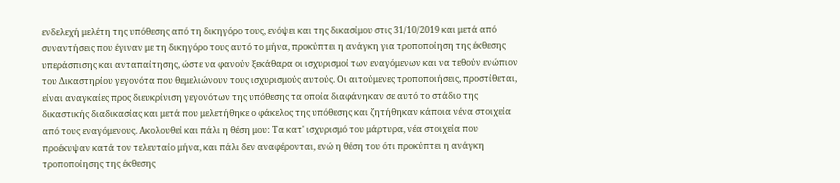ενδελεχή μελέτη της υπόθεσης από τη δικηγόρο τους, ενόψει και της δικασίμου στις 31/10/2019 και μετά από συναντήσεις που έγιναν με τη δικηγόρο τους αυτό το μήνα, προκύπτει η ανάγκη για τροποποίηση της έκθεσης υπεράσπισης και ανταπαίτησης, ώστε να φανούν ξεκάθαρα οι ισχυρισμοί των εναγόμενων και να τεθούν ενώπιον του Δικαστηρίου γεγονότα που θεμελιώνουν τους ισχυρισμούς αυτούς. Οι αιτούμενες τροποποιήσεις, προστίθεται, είναι αναγκαίες προς διευκρίνιση γεγονότων της υπόθεσης τα οποία διαφάνηκαν σε αυτό το στάδιο της δικαστικής διαδικασίας και μετά που μελετήθηκε ο φάκελος της υπόθεσης και ζητήθηκαν κάποια νένα στοιχεία από τους εναγόμενους. Ακολουθεί και πάλι η θέση μου: Τα κατ' ισχυρισμό του μάρτυρα, νέα στοιχεία που προέκυψαν κατά τον τελευταίο μήνα, και πάλι δεν αναφέρονται, ενώ η θέση του ότι προκύπτει η ανάγκη τροποποίησης της έκθεσης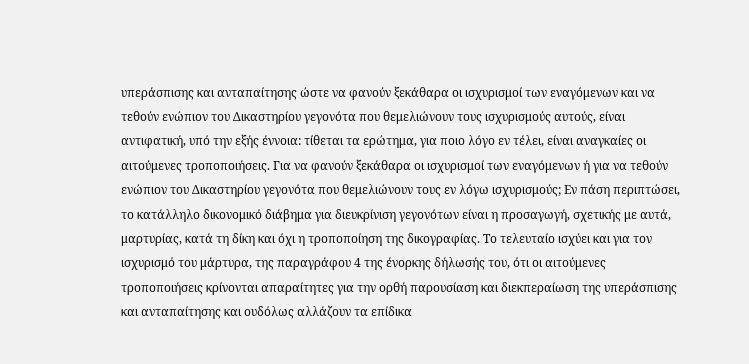υπεράσπισης και ανταπαίτησης ώστε να φανούν ξεκάθαρα οι ισχυρισμοί των εναγόμενων και να τεθούν ενώπιον του Δικαστηρίου γεγονότα που θεμελιώνουν τους ισχυρισμούς αυτούς, είναι αντιφατική, υπό την εξής έννοια: τίθεται τα ερώτημα, για ποιο λόγο εν τέλει, είναι αναγκαίες οι αιτούμενες τροποποιήσεις. Για να φανούν ξεκάθαρα οι ισχυρισμοί των εναγόμενων ή για να τεθούν ενώπιον του Δικαστηρίου γεγονότα που θεμελιώνουν τους εν λόγω ισχυρισμούς; Εν πάση περιπτώσει, το κατάλληλο δικονομικό διάβημα για διευκρίνιση γεγονότων είναι η προσαγωγή, σχετικής με αυτά, μαρτυρίας, κατά τη δίκη και όχι η τροποποίηση της δικογραφίας. Το τελευταίο ισχύει και για τον ισχυρισμό του μάρτυρα, της παραγράφου 4 της ένορκης δήλωσής του, ότι οι αιτούμενες τροποποιήσεις κρίνονται απαραίτητες για την ορθή παρουσίαση και διεκπεραίωση της υπεράσπισης και ανταπαίτησης και ουδόλως αλλάζουν τα επίδικα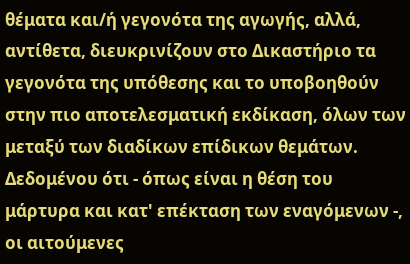θέματα και/ή γεγονότα της αγωγής, αλλά, αντίθετα, διευκρινίζουν στο Δικαστήριο τα γεγονότα της υπόθεσης και το υποβοηθούν στην πιο αποτελεσματική εκδίκαση, όλων των μεταξύ των διαδίκων επίδικων θεμάτων. Δεδομένου ότι - όπως είναι η θέση του μάρτυρα και κατ' επέκταση των εναγόμενων -, οι αιτούμενες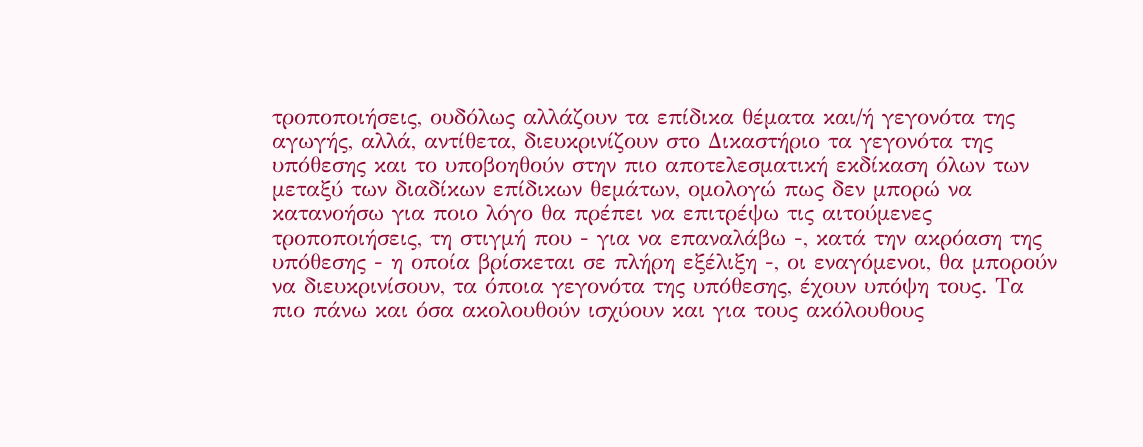τροποποιήσεις, ουδόλως αλλάζουν τα επίδικα θέματα και/ή γεγονότα της αγωγής, αλλά, αντίθετα, διευκρινίζουν στο Δικαστήριο τα γεγονότα της υπόθεσης και το υποβοηθούν στην πιο αποτελεσματική εκδίκαση όλων των μεταξύ των διαδίκων επίδικων θεμάτων, ομολογώ πως δεν μπορώ να κατανοήσω για ποιο λόγο θα πρέπει να επιτρέψω τις αιτούμενες τροποποιήσεις, τη στιγμή που - για να επαναλάβω -, κατά την ακρόαση της υπόθεσης - η οποία βρίσκεται σε πλήρη εξέλιξη -, οι εναγόμενοι, θα μπορούν να διευκρινίσουν, τα όποια γεγονότα της υπόθεσης, έχουν υπόψη τους. Τα πιο πάνω και όσα ακολουθούν ισχύουν και για τους ακόλουθους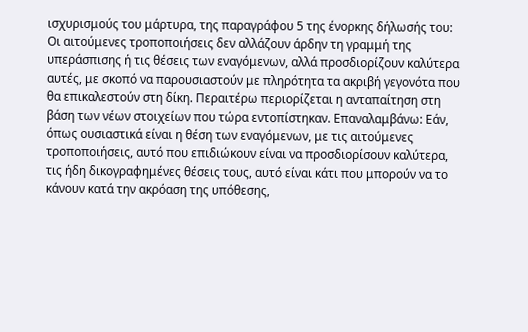ισχυρισμούς του μάρτυρα, της παραγράφου 5 της ένορκης δήλωσής του: Οι αιτούμενες τροποποιήσεις δεν αλλάζουν άρδην τη γραμμή της υπεράσπισης ή τις θέσεις των εναγόμενων, αλλά προσδιορίζουν καλύτερα αυτές, με σκοπό να παρουσιαστούν με πληρότητα τα ακριβή γεγονότα που θα επικαλεστούν στη δίκη. Περαιτέρω περιορίζεται η ανταπαίτηση στη βάση των νέων στοιχείων που τώρα εντοπίστηκαν. Επαναλαμβάνω: Εάν, όπως ουσιαστικά είναι η θέση των εναγόμενων, με τις αιτούμενες τροποποιήσεις, αυτό που επιδιώκουν είναι να προσδιορίσουν καλύτερα, τις ήδη δικογραφημένες θέσεις τους, αυτό είναι κάτι που μπορούν να το κάνουν κατά την ακρόαση της υπόθεσης,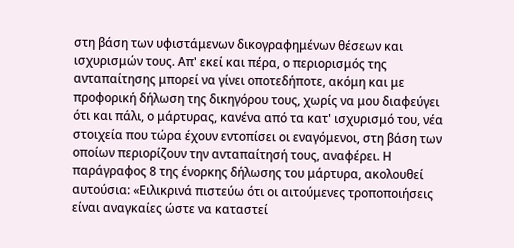στη βάση των υφιστάμενων δικογραφημένων θέσεων και ισχυρισμών τους. Απ' εκεί και πέρα, ο περιορισμός της ανταπαίτησης μπορεί να γίνει οποτεδήποτε, ακόμη και με προφορική δήλωση της δικηγόρου τους, χωρίς να μου διαφεύγει ότι και πάλι, ο μάρτυρας, κανένα από τα κατ' ισχυρισμό του, νέα στοιχεία που τώρα έχουν εντοπίσει οι εναγόμενοι, στη βάση των οποίων περιορίζουν την ανταπαίτησή τους, αναφέρει. Η παράγραφος 8 της ένορκης δήλωσης του μάρτυρα, ακολουθεί αυτούσια: «Ειλικρινά πιστεύω ότι οι αιτούμενες τροποποιήσεις είναι αναγκαίες ώστε να καταστεί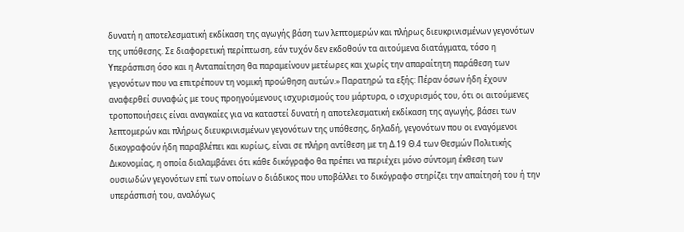δυνατή η αποτελεσματική εκδίκαση της αγωγής βάση των λεπτομερών και πλήρως διευκρινισμένων γεγονότων της υπόθεσης. Σε διαφορετική περίπτωση, εάν τυχόν δεν εκδοθούν τα αιτούμενα διατάγματα, τόσο η Υπεράσπιση όσο και η Ανταπαίτηση θα παραμείνουν μετέωρες και χωρίς την απαραίτητη παράθεση των γεγονότων που να επιτρέπουν τη νομική προώθηση αυτών.» Παρατηρώ τα εξής: Πέραν όσων ήδη έχουν αναφερθεί συναφώς με τους προηγούμενους ισχυρισμούς του μάρτυρα, ο ισχυρισμός του, ότι οι αιτούμενες τροποποιήσεις είναι αναγκαίες για να καταστεί δυνατή η αποτελεσματική εκδίκαση της αγωγής, βάσει των λεπτομερών και πλήρως διευκρινισμένων γεγονότων της υπόθεσης, δηλαδή, γεγονότων που οι εναγόμενοι δικογραφούν ήδη παραβλέπει και κυρίως, είναι σε πλήρη αντίθεση με τη Δ.19 Θ.4 των Θεσμών Πολιτικής Δικονομίας, η οποία διαλαμβάνει ότι κάθε δικόγραφο θα πρέπει να περιέχει μόνο σύντομη έκθεση των ουσιωδών γεγονότων επί των οποίων ο διάδικος που υποβάλλει το δικόγραφο στηρίζει την απαίτησή του ή την υπεράσπισή του, αναλόγως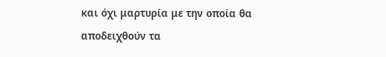και όχι μαρτυρία με την οποία θα αποδειχθούν τα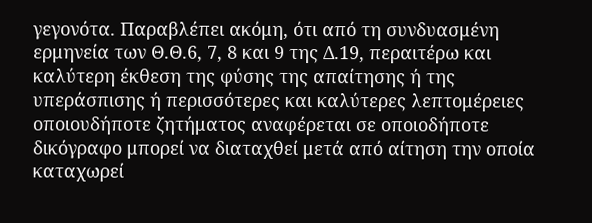γεγονότα. Παραβλέπει ακόμη, ότι από τη συνδυασμένη ερμηνεία των Θ.Θ.6, 7, 8 και 9 της Δ.19, περαιτέρω και καλύτερη έκθεση της φύσης της απαίτησης ή της υπεράσπισης ή περισσότερες και καλύτερες λεπτομέρειες οποιουδήποτε ζητήματος αναφέρεται σε οποιοδήποτε δικόγραφο μπορεί να διαταχθεί μετά από αίτηση την οποία καταχωρεί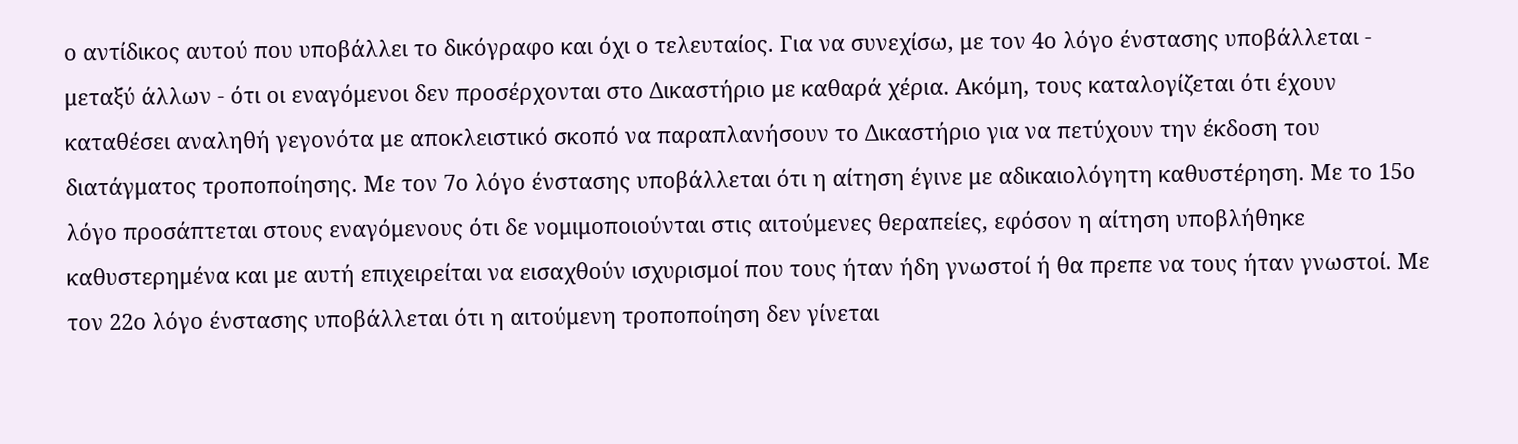ο αντίδικος αυτού που υποβάλλει το δικόγραφο και όχι ο τελευταίος. Για να συνεχίσω, με τον 4ο λόγο ένστασης υποβάλλεται - μεταξύ άλλων - ότι οι εναγόμενοι δεν προσέρχονται στο Δικαστήριο με καθαρά χέρια. Ακόμη, τους καταλογίζεται ότι έχουν καταθέσει αναληθή γεγονότα με αποκλειστικό σκοπό να παραπλανήσουν το Δικαστήριο για να πετύχουν την έκδοση του διατάγματος τροποποίησης. Με τον 7ο λόγο ένστασης υποβάλλεται ότι η αίτηση έγινε με αδικαιολόγητη καθυστέρηση. Με το 15ο λόγο προσάπτεται στους εναγόμενους ότι δε νομιμοποιούνται στις αιτούμενες θεραπείες, εφόσον η αίτηση υποβλήθηκε καθυστερημένα και με αυτή επιχειρείται να εισαχθούν ισχυρισμοί που τους ήταν ήδη γνωστοί ή θα πρεπε να τους ήταν γνωστοί. Με τον 22ο λόγο ένστασης υποβάλλεται ότι η αιτούμενη τροποποίηση δεν γίνεται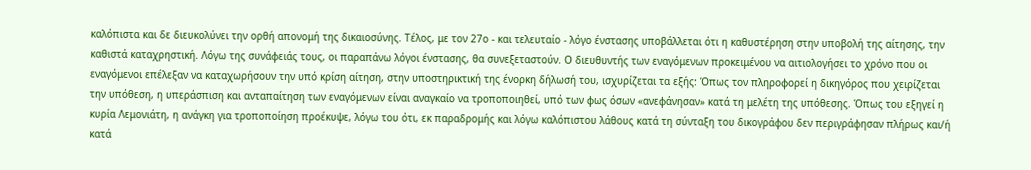καλόπιστα και δε διευκολύνει την ορθή απονομή της δικαιοσύνης. Τέλος, με τον 27ο - και τελευταίο - λόγο ένστασης υποβάλλεται ότι η καθυστέρηση στην υποβολή της αίτησης, την καθιστά καταχρηστική. Λόγω της συνάφειάς τους, οι παραπάνω λόγοι ένστασης, θα συνεξεταστούν. Ο διευθυντής των εναγόμενων προκειμένου να αιτιολογήσει το χρόνο που οι εναγόμενοι επέλεξαν να καταχωρήσουν την υπό κρίση αίτηση, στην υποστηρικτική της ένορκη δήλωσή του, ισχυρίζεται τα εξής: Όπως τον πληροφορεί η δικηγόρος που χειρίζεται την υπόθεση, η υπεράσπιση και ανταπαίτηση των εναγόμενων είναι αναγκαίο να τροποποιηθεί, υπό των φως όσων «ανεφάνησαν» κατά τη μελέτη της υπόθεσης. Όπως του εξηγεί η κυρία Λεμονιάτη, η ανάγκη για τροποποίηση προέκυψε, λόγω του ότι, εκ παραδρομής και λόγω καλόπιστου λάθους κατά τη σύνταξη του δικογράφου δεν περιγράφησαν πλήρως και/ή κατά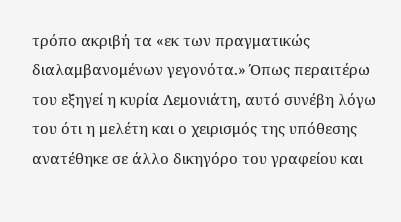τρόπο ακριβή τα «εκ των πραγματικώς διαλαμβανομένων γεγονότα.» Όπως περαιτέρω του εξηγεί η κυρία Λεμονιάτη, αυτό συνέβη λόγω του ότι η μελέτη και ο χειρισμός της υπόθεσης ανατέθηκε σε άλλο δικηγόρο του γραφείου και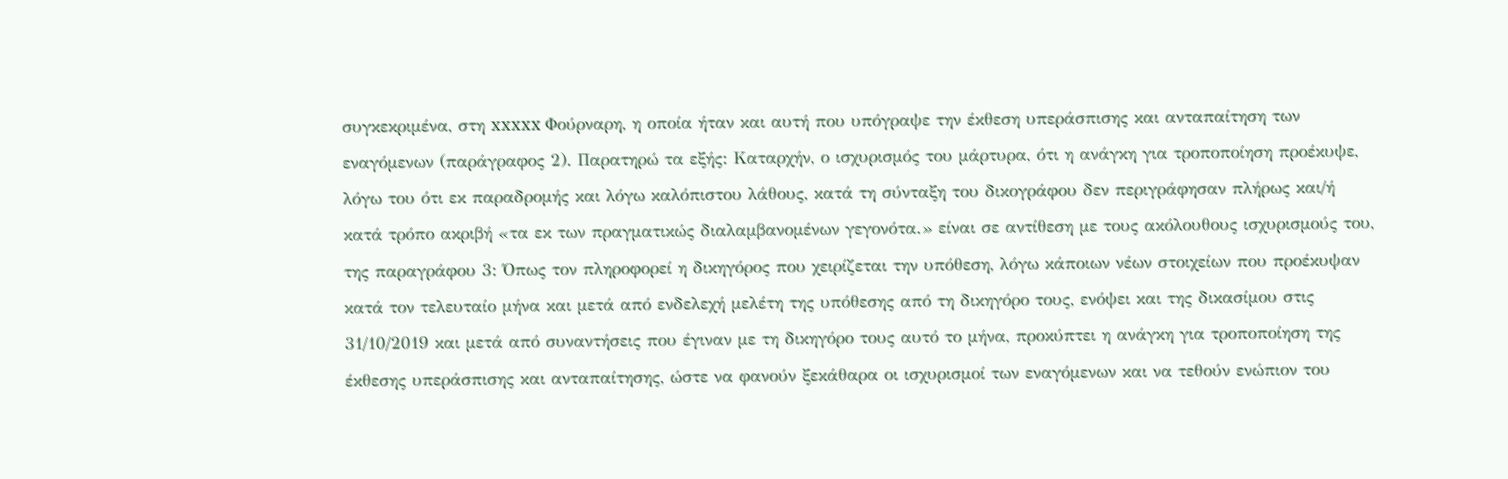συγκεκριμένα, στη xxxxx Φούρναρη, η οποία ήταν και αυτή που υπόγραψε την έκθεση υπεράσπισης και ανταπαίτηση των εναγόμενων (παράγραφος 2). Παρατηρώ τα εξής: Καταρχήν, ο ισχυρισμός του μάρτυρα, ότι η ανάγκη για τροποποίηση προέκυψε, λόγω του ότι εκ παραδρομής και λόγω καλόπιστου λάθους, κατά τη σύνταξη του δικογράφου δεν περιγράφησαν πλήρως και/ή κατά τρόπο ακριβή «τα εκ των πραγματικώς διαλαμβανομένων γεγονότα.» είναι σε αντίθεση με τους ακόλουθους ισχυρισμούς του, της παραγράφου 3: Όπως τον πληροφορεί η δικηγόρος που χειρίζεται την υπόθεση, λόγω κάποιων νέων στοιχείων που προέκυψαν κατά τον τελευταίο μήνα και μετά από ενδελεχή μελέτη της υπόθεσης από τη δικηγόρο τους, ενόψει και της δικασίμου στις 31/10/2019 και μετά από συναντήσεις που έγιναν με τη δικηγόρο τους αυτό το μήνα, προκύπτει η ανάγκη για τροποποίηση της έκθεσης υπεράσπισης και ανταπαίτησης, ώστε να φανούν ξεκάθαρα οι ισχυρισμοί των εναγόμενων και να τεθούν ενώπιον του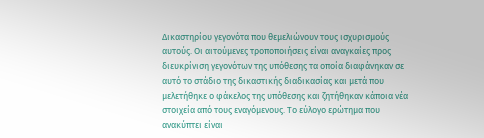Δικαστηρίου γεγονότα που θεμελιώνουν τους ισχυρισμούς αυτούς. Οι αιτούμενες τροποποιήσεις είναι αναγκαίες προς διευκρίνιση γεγονότων της υπόθεσης τα οποία διαφάνηκαν σε αυτό το στάδιο της δικαστικής διαδικασίας και μετά που μελετήθηκε ο φάκελος της υπόθεσης και ζητήθηκαν κάποια νέα στοιχεία από τους εναγόμενους. Το εύλογο ερώτημα που ανακύπτει είναι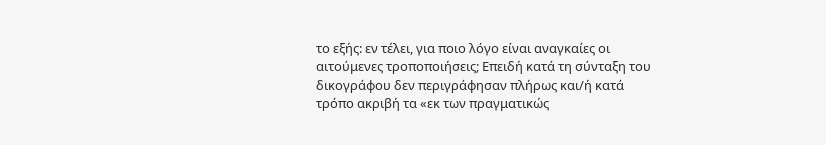το εξής: εν τέλει, για ποιο λόγο είναι αναγκαίες οι αιτούμενες τροποποιήσεις; Επειδή κατά τη σύνταξη του δικογράφου δεν περιγράφησαν πλήρως και/ή κατά τρόπο ακριβή τα «εκ των πραγματικώς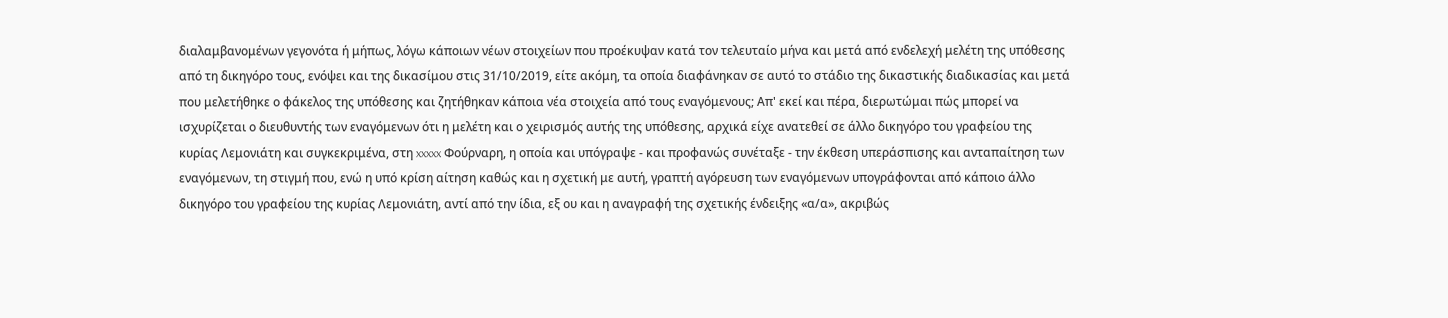διαλαμβανομένων γεγονότα ή μήπως, λόγω κάποιων νέων στοιχείων που προέκυψαν κατά τον τελευταίο μήνα και μετά από ενδελεχή μελέτη της υπόθεσης από τη δικηγόρο τους, ενόψει και της δικασίμου στις 31/10/2019, είτε ακόμη, τα οποία διαφάνηκαν σε αυτό το στάδιο της δικαστικής διαδικασίας και μετά που μελετήθηκε ο φάκελος της υπόθεσης και ζητήθηκαν κάποια νέα στοιχεία από τους εναγόμενους; Απ' εκεί και πέρα, διερωτώμαι πώς μπορεί να ισχυρίζεται ο διευθυντής των εναγόμενων ότι η μελέτη και ο χειρισμός αυτής της υπόθεσης, αρχικά είχε ανατεθεί σε άλλο δικηγόρο του γραφείου της κυρίας Λεμονιάτη και συγκεκριμένα, στη xxxxx Φούρναρη, η οποία και υπόγραψε - και προφανώς συνέταξε - την έκθεση υπεράσπισης και ανταπαίτηση των εναγόμενων, τη στιγμή που, ενώ η υπό κρίση αίτηση καθώς και η σχετική με αυτή, γραπτή αγόρευση των εναγόμενων υπογράφονται από κάποιο άλλο δικηγόρο του γραφείου της κυρίας Λεμονιάτη, αντί από την ίδια, εξ ου και η αναγραφή της σχετικής ένδειξης «α/α», ακριβώς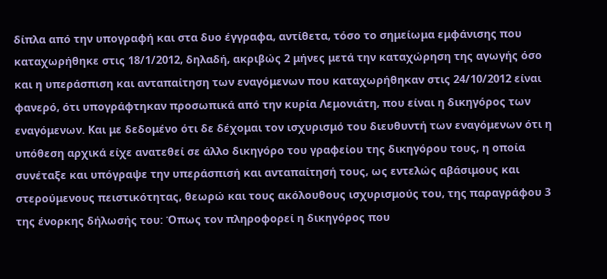δίπλα από την υπογραφή και στα δυο έγγραφα, αντίθετα, τόσο το σημείωμα εμφάνισης που καταχωρήθηκε στις 18/1/2012, δηλαδή, ακριβώς 2 μήνες μετά την καταχώρηση της αγωγής όσο και η υπεράσπιση και ανταπαίτηση των εναγόμενων που καταχωρήθηκαν στις 24/10/2012 είναι φανερό, ότι υπογράφτηκαν προσωπικά από την κυρία Λεμονιάτη, που είναι η δικηγόρος των εναγόμενων. Και με δεδομένο ότι δε δέχομαι τον ισχυρισμό του διευθυντή των εναγόμενων ότι η υπόθεση αρχικά είχε ανατεθεί σε άλλο δικηγόρο του γραφείου της δικηγόρου τους, η οποία συνέταξε και υπόγραψε την υπεράσπισή και ανταπαίτησή τους, ως εντελώς αβάσιμους και στερούμενους πειστικότητας, θεωρώ και τους ακόλουθους ισχυρισμούς του, της παραγράφου 3 της ένορκης δήλωσής του: Όπως τον πληροφορεί η δικηγόρος που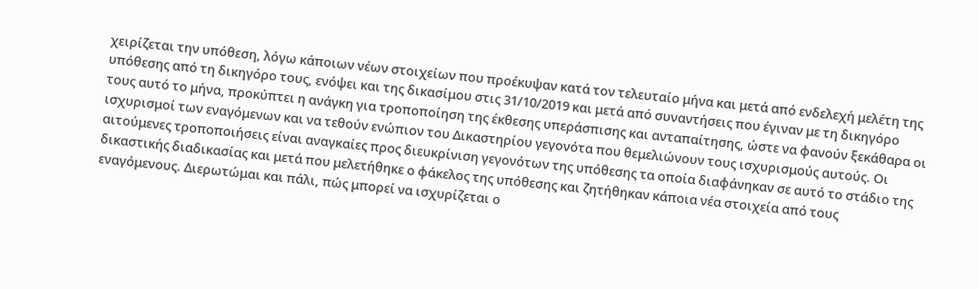χειρίζεται την υπόθεση, λόγω κάποιων νέων στοιχείων που προέκυψαν κατά τον τελευταίο μήνα και μετά από ενδελεχή μελέτη της υπόθεσης από τη δικηγόρο τους, ενόψει και της δικασίμου στις 31/10/2019 και μετά από συναντήσεις που έγιναν με τη δικηγόρο τους αυτό το μήνα, προκύπτει η ανάγκη για τροποποίηση της έκθεσης υπεράσπισης και ανταπαίτησης, ώστε να φανούν ξεκάθαρα οι ισχυρισμοί των εναγόμενων και να τεθούν ενώπιον του Δικαστηρίου γεγονότα που θεμελιώνουν τους ισχυρισμούς αυτούς. Οι αιτούμενες τροποποιήσεις είναι αναγκαίες προς διευκρίνιση γεγονότων της υπόθεσης τα οποία διαφάνηκαν σε αυτό το στάδιο της δικαστικής διαδικασίας και μετά που μελετήθηκε ο φάκελος της υπόθεσης και ζητήθηκαν κάποια νέα στοιχεία από τους εναγόμενους. Διερωτώμαι και πάλι, πώς μπορεί να ισχυρίζεται ο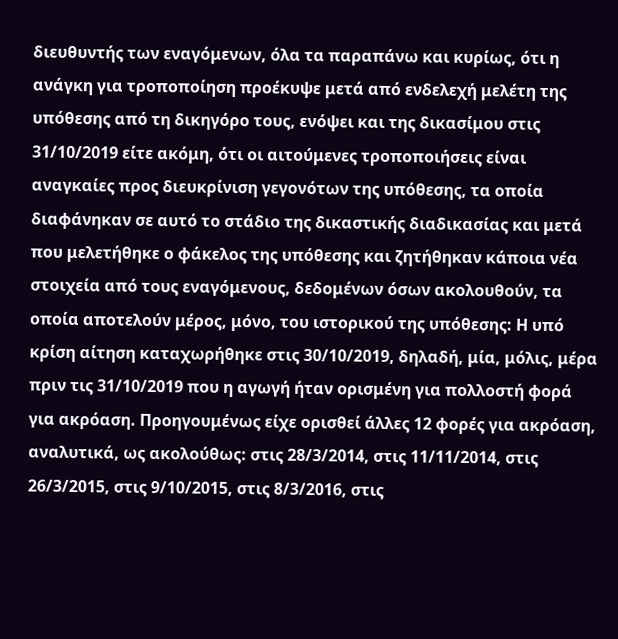διευθυντής των εναγόμενων, όλα τα παραπάνω και κυρίως, ότι η ανάγκη για τροποποίηση προέκυψε μετά από ενδελεχή μελέτη της υπόθεσης από τη δικηγόρο τους, ενόψει και της δικασίμου στις 31/10/2019 είτε ακόμη, ότι οι αιτούμενες τροποποιήσεις είναι αναγκαίες προς διευκρίνιση γεγονότων της υπόθεσης, τα οποία διαφάνηκαν σε αυτό το στάδιο της δικαστικής διαδικασίας και μετά που μελετήθηκε ο φάκελος της υπόθεσης και ζητήθηκαν κάποια νέα στοιχεία από τους εναγόμενους, δεδομένων όσων ακολουθούν, τα οποία αποτελούν μέρος, μόνο, του ιστορικού της υπόθεσης: Η υπό κρίση αίτηση καταχωρήθηκε στις 30/10/2019, δηλαδή, μία, μόλις, μέρα πριν τις 31/10/2019 που η αγωγή ήταν ορισμένη για πολλοστή φορά για ακρόαση. Προηγουμένως είχε ορισθεί άλλες 12 φορές για ακρόαση, αναλυτικά, ως ακολούθως: στις 28/3/2014, στις 11/11/2014, στις 26/3/2015, στις 9/10/2015, στις 8/3/2016, στις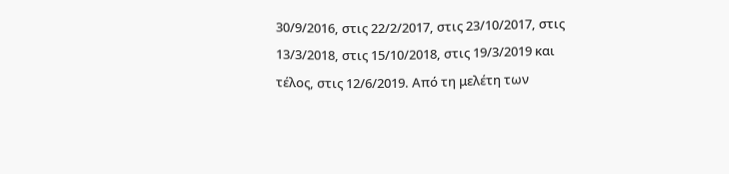30/9/2016, στις 22/2/2017, στις 23/10/2017, στις 13/3/2018, στις 15/10/2018, στις 19/3/2019 και τέλος, στις 12/6/2019. Από τη μελέτη των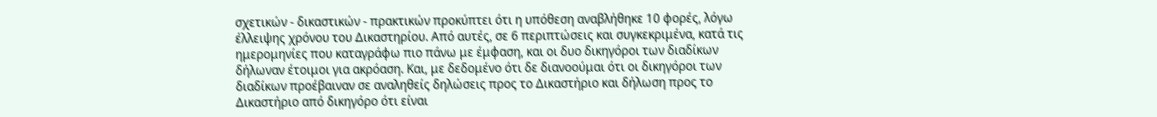σχετικών - δικαστικών - πρακτικών προκύπτει ότι η υπόθεση αναβλήθηκε 10 φορές, λόγω έλλειψης χρόνου του Δικαστηρίου. Από αυτές, σε 6 περιπτώσεις και συγκεκριμένα, κατά τις ημερομηνίες που καταγράφω πιο πάνω με έμφαση, και οι δυο δικηγόροι των διαδίκων δήλωναν έτοιμοι για ακρόαση. Και, με δεδομένο ότι δε διανοούμαι ότι οι δικηγόροι των διαδίκων προέβαιναν σε αναληθείς δηλώσεις προς το Δικαστήριο και δήλωση προς το Δικαστήριο από δικηγόρο ότι είναι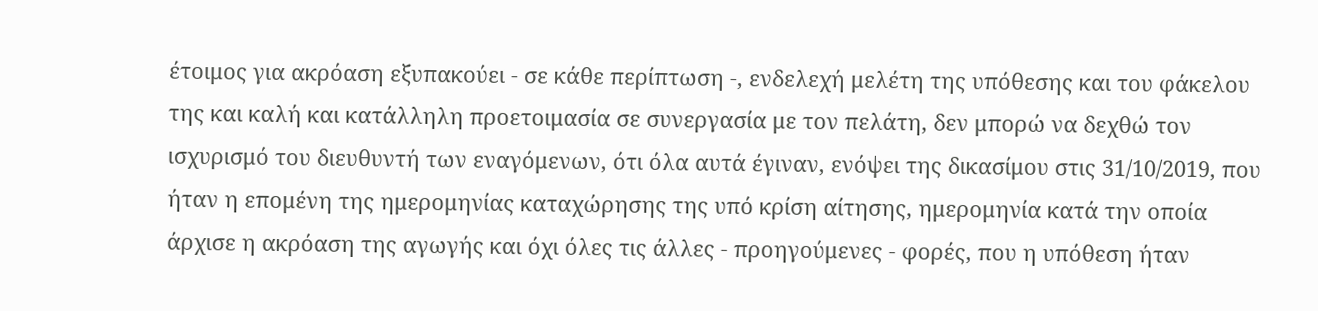έτοιμος για ακρόαση εξυπακούει - σε κάθε περίπτωση -, ενδελεχή μελέτη της υπόθεσης και του φάκελου της και καλή και κατάλληλη προετοιμασία σε συνεργασία με τον πελάτη, δεν μπορώ να δεχθώ τον ισχυρισμό του διευθυντή των εναγόμενων, ότι όλα αυτά έγιναν, ενόψει της δικασίμου στις 31/10/2019, που ήταν η επομένη της ημερομηνίας καταχώρησης της υπό κρίση αίτησης, ημερομηνία κατά την οποία άρχισε η ακρόαση της αγωγής και όχι όλες τις άλλες - προηγούμενες - φορές, που η υπόθεση ήταν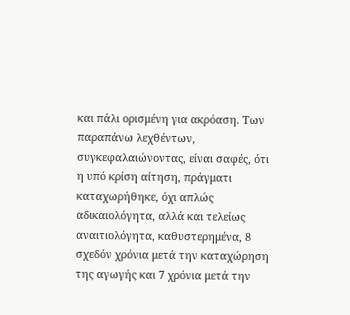και πάλι ορισμένη για ακρόαση. Των παραπάνω λεχθέντων, συγκεφαλαιώνοντας, είναι σαφές, ότι η υπό κρίση αίτηση, πράγματι καταχωρήθηκε, όχι απλώς αδικαιολόγητα, αλλά και τελείως αναιτιολόγητα, καθυστερημένα, 8 σχεδόν χρόνια μετά την καταχώρηση της αγωγής και 7 χρόνια μετά την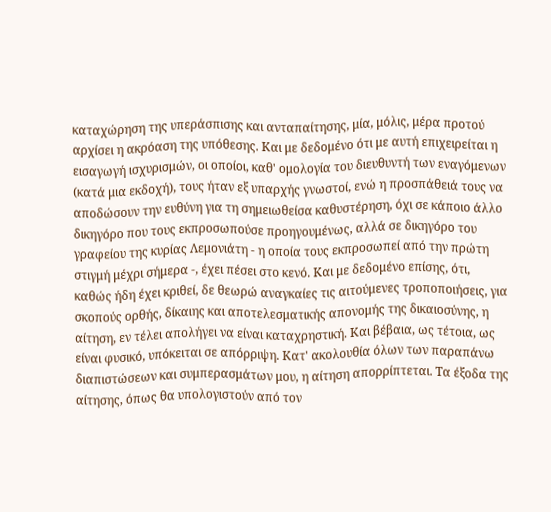καταχώρηση της υπεράσπισης και ανταπαίτησης, μία, μόλις, μέρα προτού αρχίσει η ακρόαση της υπόθεσης. Και με δεδομένο ότι με αυτή επιχειρείται η εισαγωγή ισχυρισμών, οι οποίοι, καθ' ομολογία του διευθυντή των εναγόμενων (κατά μια εκδοχή), τους ήταν εξ υπαρχής γνωστοί, ενώ η προσπάθειά τους να αποδώσουν την ευθύνη για τη σημειωθείσα καθυστέρηση, όχι σε κάποιο άλλο δικηγόρο που τους εκπροσωπούσε προηγουμένως, αλλά σε δικηγόρο του γραφείου της κυρίας Λεμονιάτη - η οποία τους εκπροσωπεί από την πρώτη στιγμή μέχρι σήμερα -, έχει πέσει στο κενό. Και με δεδομένο επίσης, ότι, καθώς ήδη έχει κριθεί, δε θεωρώ αναγκαίες τις αιτούμενες τροποποιήσεις, για σκοπούς ορθής, δίκαιης και αποτελεσματικής απονομής της δικαιοσύνης, η αίτηση, εν τέλει απολήγει να είναι καταχρηστική. Και βέβαια, ως τέτοια, ως είναι φυσικό, υπόκειται σε απόρριψη. Κατ' ακολουθία όλων των παραπάνω διαπιστώσεων και συμπερασμάτων μου, η αίτηση απορρίπτεται. Τα έξοδα της αίτησης, όπως θα υπολογιστούν από τον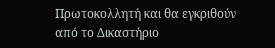Πρωτοκολλητή και θα εγκριθούν από το Δικαστήριο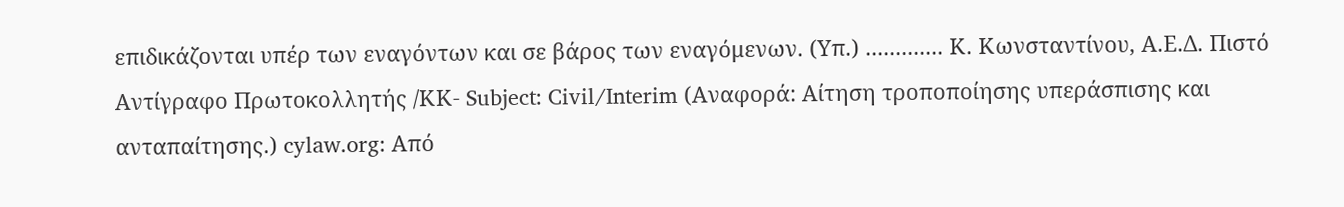επιδικάζονται υπέρ των εναγόντων και σε βάρος των εναγόμενων. (Υπ.) ............. Κ. Κωνσταντίνου, Α.Ε.Δ. Πιστό Αντίγραφο Πρωτοκολλητής /ΚΚ- Subject: Civil/Interim (Αναφορά: Αίτηση τροποποίησης υπεράσπισης και ανταπαίτησης.) cylaw.org: Από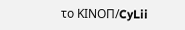το ΚΙΝOΠ/CyLii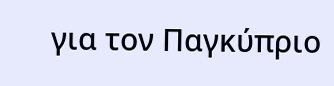για τον Παγκύπριο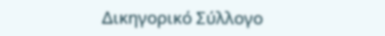Δικηγορικό Σύλλογο